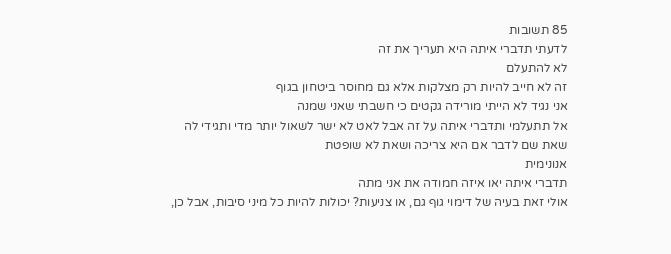85 תשובות
לדעתי תדברי איתה היא תעריך את זה
לא להתעלם
זה לא חייב להיות רק מצלקות אלא גם מחוסר ביטחון בגוף
אני נגיד לא הייתי מורידה גקטים כי חשבתי שאני שמנה
אל תתעלמי ותדברי איתה על זה אבל לאט לא ישר לשאול יותר מדי ותגידי לה שאת שם לדבר אם היא צריכה ושאת לא שופטת
אנונימית
תדברי איתה יאו איזה חמודה את אני מתה
אולי זאת בעיה של דימוי גוף גם, או צניעות? יכולות להיות כל מיני סיבות, אבל כן,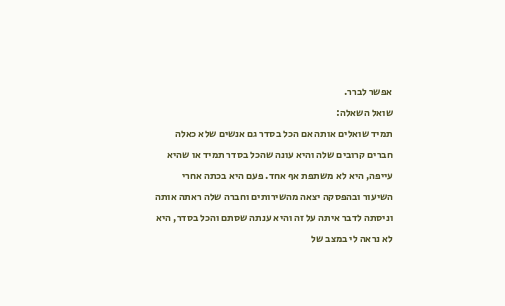אפשר לברר.
שואל השאלה:
תמיד שואלים אותה אם הכל בסדר גם אנשים שלא כאלה חברים קרובים שלה והיא עונה שהכל בסדר תמיד או שהיא עייפה, היא לא משתפת אף אחד. פעם היא בכתה אחרי השיעור ובהפסקה יצאה מהשירותים וחברה שלה ראתה אותה וניסתה לדבר איתה על זה והיא ענתה שסתם והכל בסדר, היא לא נראה לי במצב של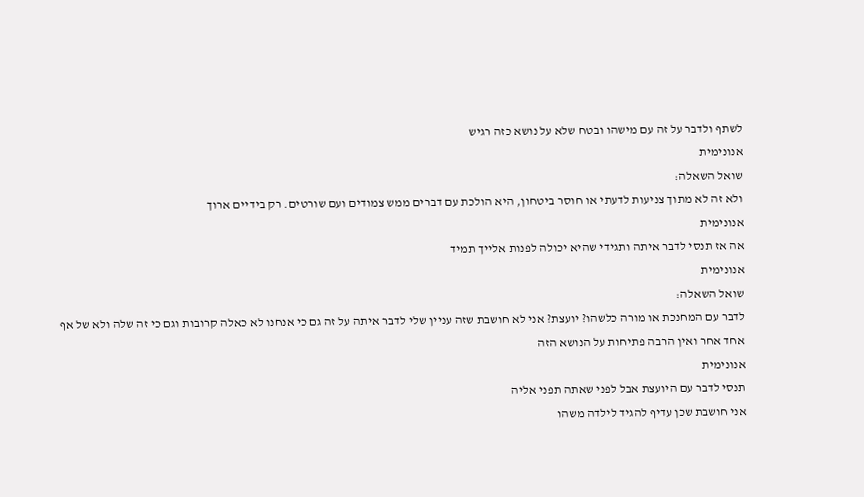לשתף ולדבר על זה עם מישהו ובטח שלא על נושא כזה רגיש
אנונימית
שואל השאלה:
ולא זה לא מתוך צניעות לדעתי או חוסר ביטחון, היא הולכת עם דברים ממש צמודים ועם שורטים. רק בידיים ארוך
אנונימית
אה אז תנסי לדבר איתה ותגידי שהיא יכולה לפנות אלייך תמיד
אנונימית
שואל השאלה:
לדבר עם המחנכת או מורה כלשהו? יועצת? אני לא חושבת שזה עניין שלי לדבר איתה על זה גם כי אנחנו לא כאלה קרובות וגם כי זה שלה ולא של אף אחד אחר ואין הרבה פתיחות על הנושא הזה
אנונימית
תנסי לדבר עם היועצת אבל לפני שאתה תפני אליה
אני חושבת שכן עדיף להגיד לילדה משהו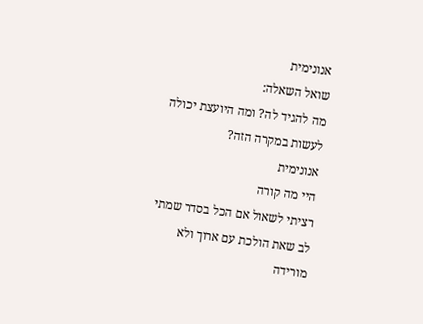אנונימית
שואל השאלה:
מה להגיד לה? ומה היועצת יכולה לעשות במקרה הזה?
אנונימית
היי מה קורה
רציתי לשאול אם הכל בסדר שמתי לב שאת הולכת עם ארוך ולא מורידה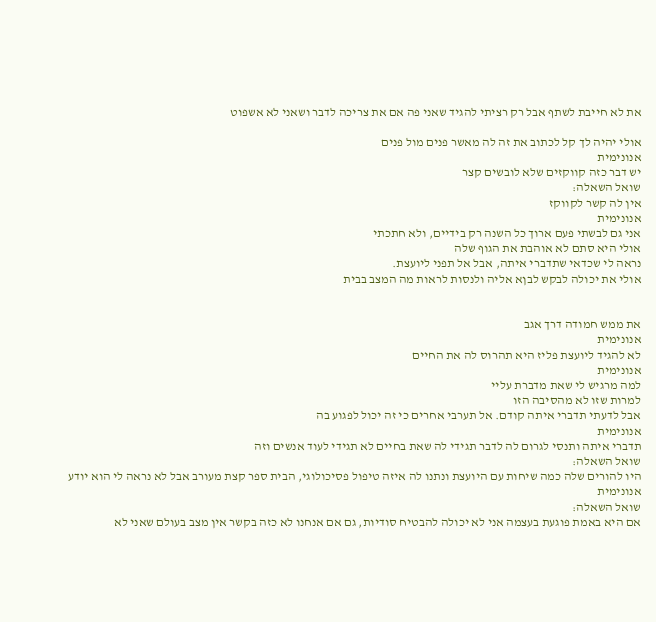את לא חייבת לשתף אבל רק רציתי להגיד שאני פה אם את צריכה לדבר ושאני לא אשפוט

אולי יהיה לך קל לכתוב את זה לה מאשר פנים מול פנים
אנונימית
יש דבר כזה קווקזים שלא לובשים קצר
שואל השאלה:
אין לה קשר לקווקז
אנונימית
אני גם לבשתי פעם ארוך כל השנה רק בידיים, ולא חתכתי
אולי היא סתם לא אוהבת את הגוף שלה
נראה לי שכדאי שתדברי איתה, אבל אל תפני ליועצת.
אולי את יכולה לבקש לבןא אליה ולנסות לראות מה המצב בבית


את ממש חמודה דרך אגב
אנונימית
לא להגיד ליועצת פליז היא תהרוס לה את החיים
אנונימית
למה מרגיש לי שאת מדברת עליי
למרות שזו לא מהסיבה הזו
אבל לדעתי תדברי איתה קודם. אל תערבי אחרים כי זה יכול לפגוע בה
אנונימית
תדברי איתה ותנסי לגרום לה לדבר תגידי לה שאת בחיים לא תגידי לעוד אנשים וזה
שואל השאלה:
היו להורים שלה כמה שיחות עם היועצת ונתנו לה איזה טיפול פסיכולוגי, הבית ספר קצת מעורב אבל לא נראה לי הוא יודע
אנונימית
שואל השאלה:
אם היא באמת פוגעת בעצמה אני לא יכולה להבטיח סודיות, גם אם אנחנו לא כזה בקשר אין מצב בעולם שאני לא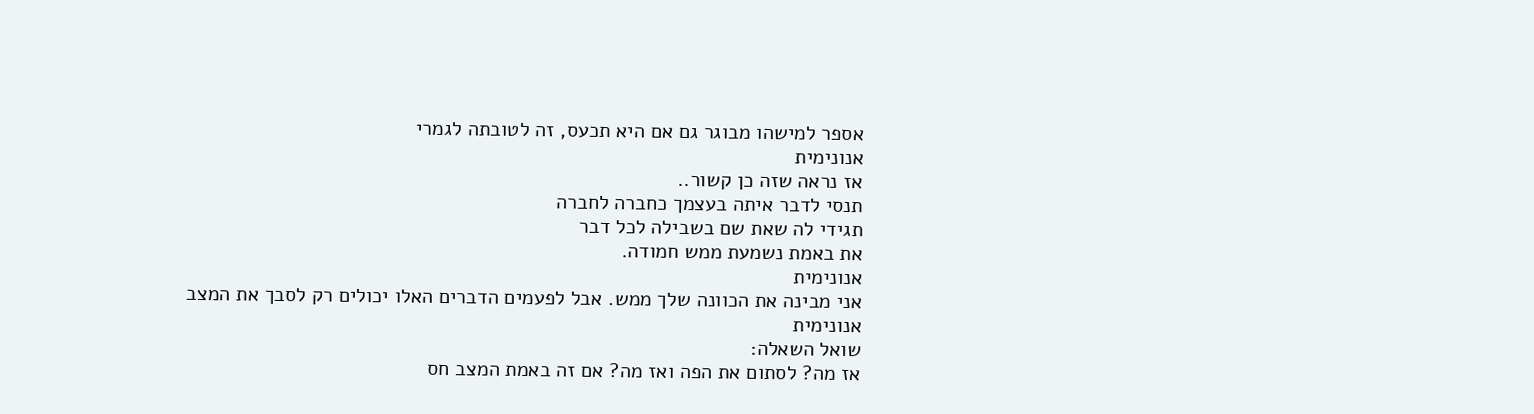אספר למישהו מבוגר גם אם היא תכעס, זה לטובתה לגמרי
אנונימית
אז נראה שזה כן קשור..
תנסי לדבר איתה בעצמך כחברה לחברה
תגידי לה שאת שם בשבילה לכל דבר
את באמת נשמעת ממש חמודה.
אנונימית
אני מבינה את הכוונה שלך ממש. אבל לפעמים הדברים האלו יכולים רק לסבך את המצב
אנונימית
שואל השאלה:
אז מה? לסתום את הפה ואז מה? אם זה באמת המצב חס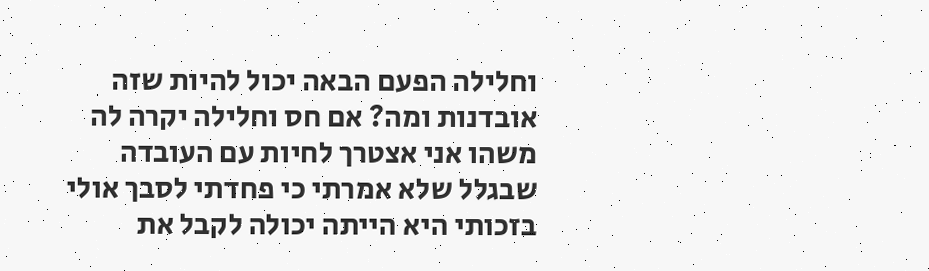וחלילה הפעם הבאה יכול להיות שזה אובדנות ומה? אם חס וחלילה יקרה לה משהו אני אצטרך לחיות עם העובדה שבגלל שלא אמרתי כי פחדתי לסבך אולי בזכותי היא הייתה יכולה לקבל את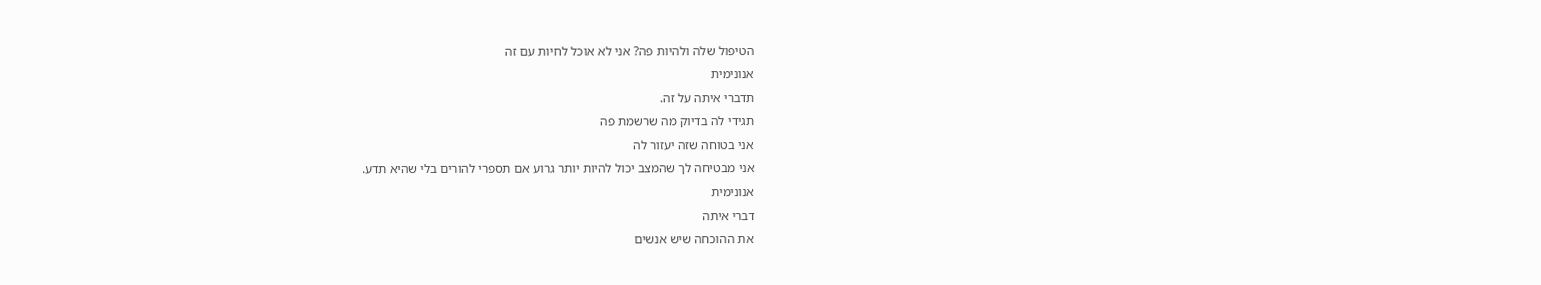הטיפול שלה ולהיות פה? אני לא אוכל לחיות עם זה
אנונימית
תדברי איתה על זה.
תגידי לה בדיוק מה שרשמת פה
אני בטוחה שזה יעזור לה
אני מבטיחה לך שהמצב יכול להיות יותר גרוע אם תספרי להורים בלי שהיא תדע.
אנונימית
דברי איתה
את ההוכחה שיש אנשים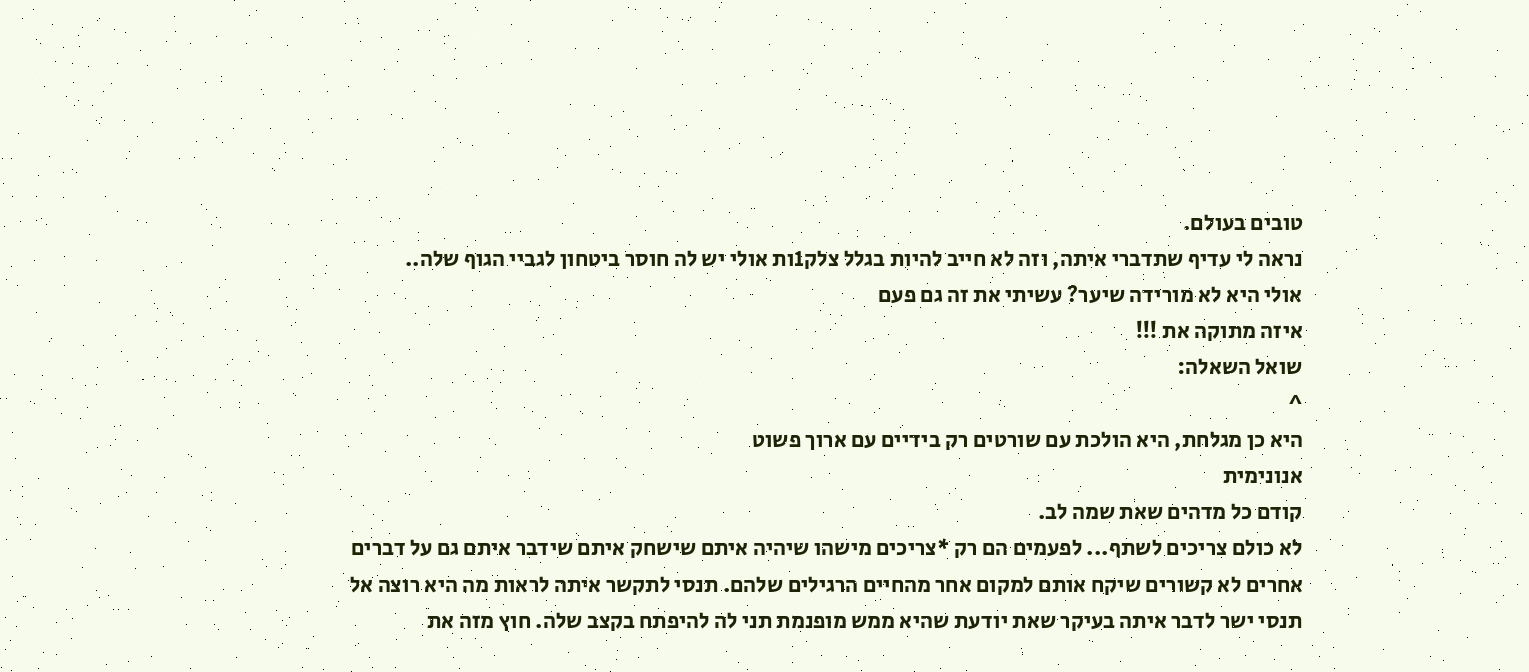טובים בעולם.
נראה לי עדיף שתדברי איתה, וזה לא חייב להיות בגלל צלק1ות אולי יש לה חוסר ביטחון לגביי הגוף שלה..
אולי היא לא מורידה שיער? עשיתי את זה גם פעם
איזה מתוקה את !!!
שואל השאלה:
^
היא כן מגלחת, היא הולכת עם שורטים רק בידיים עם ארוך פשוט
אנונימית
קודם כל מדהים שאת שמה לב.
לא כולם צריכים לשתף... לפעמים הם רק *צריכים מישהו שיהיה איתם שישחק איתם שידבר איתם גם על דברים אחרים לא קשורים שיקח אותם למקום אחר מהחיים הרגילים שלהם. תנסי לתקשר איתה לראות מה היא רוצה אל תנסי ישר לדבר איתה בעיקר שאת יודעת שהיא ממש מופנמת תני לה להיפתח בקצב שלה. חוץ מזה את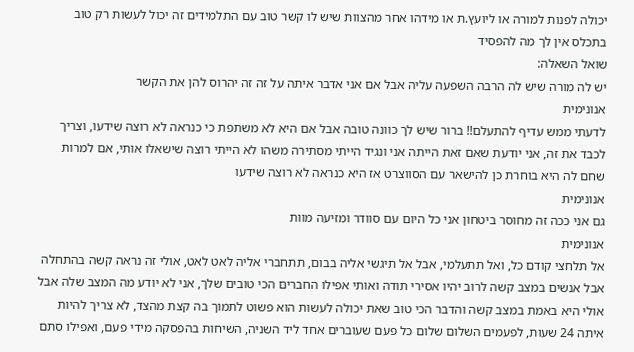יכולה לפנות למורה או ליועץ.ת או מידהו אחר מהצוות שיש לו קשר טוב עם התלמידים זה יכול לעשות רק טוב בתכלס אין לך מה להפסיד
שואל השאלה:
יש לה מורה שיש לה הרבה השפעה עליה אבל אם אני אדבר איתה על זה זה יהרוס להן את הקשר
אנונימית
לדעתי ממש עדיף להתעלם!! ברור שיש לך כוונה טובה אבל אם היא לא משתפת כי כנראה לא רוצה שידעו, וצריך לכבד את זה, אני יודעת שאם זאת הייתה אני ונגיד הייתי מסתירה משהו לא הייתי רוצה שישאלו אותי, אם למרות שחם לה היא בוחרת כן להישאר עם הסווצרט אז היא כנראה לא רוצה שידעו
אנונימית
גם אני ככה זה מחוסר ביטחון אני כל היום עם סוודר ומזיעה מוות
אנונימית
אל תלחצי קודם כל, ואל תתעלמי, אבל אל תיגשי אליה בבום, תתחברי אליה לאט לאט, אולי זה נראה קשה בהתחלה אבל אנשים במצב קשה לרוב יהיו אסירי תודה ואותי אפילו החברים הכי טובים שלך, אני לא יודע מה המצב שלה אבל אולי היא באמת במצב קשה והדבר הכי טוב שאת יכולה לעשות הוא פשוט לתמוך בה קצת מהצד, לא צריך להיות איתה 24 שעות, לפעמים השלום שלום כל פעם שעוברים אחד ליד השניה, השיחות בהפסקה מידי פעם, ואפילו סתם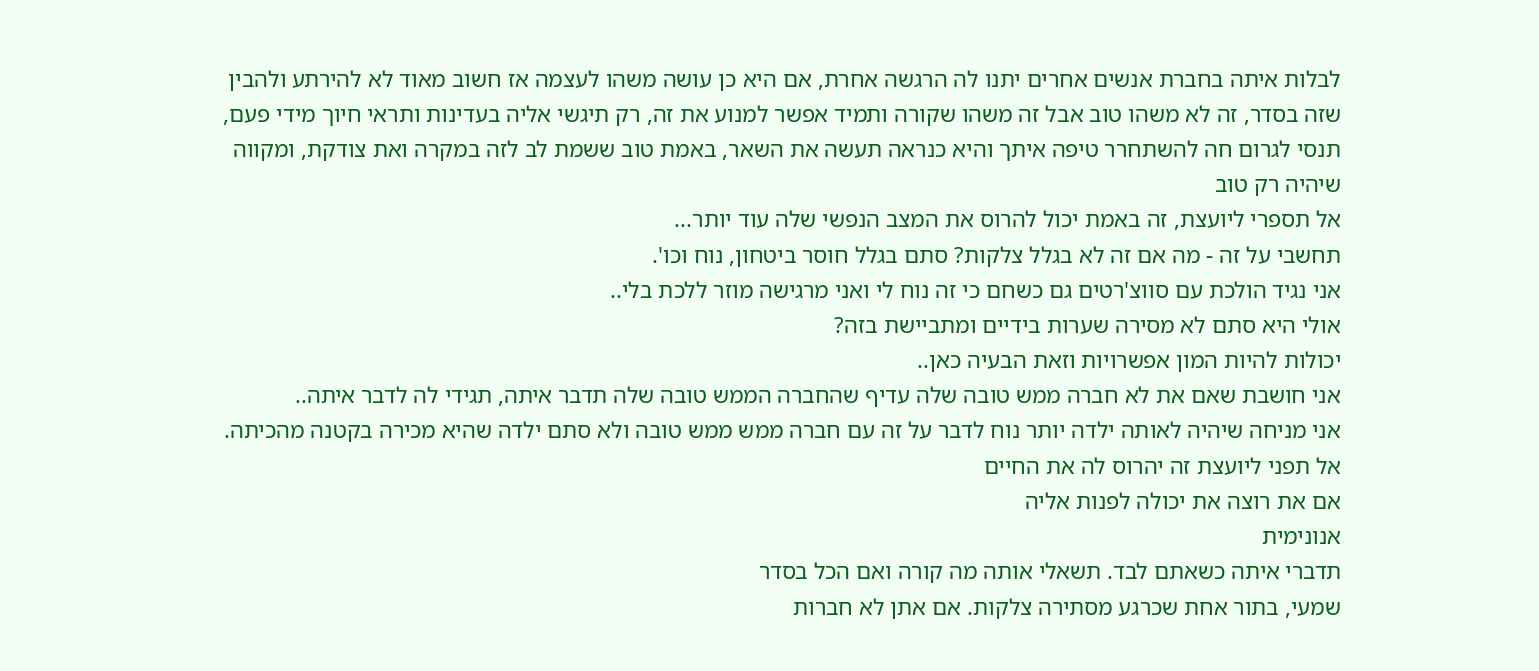לבלות איתה בחברת אנשים אחרים יתנו לה הרגשה אחרת, אם היא כן עושה משהו לעצמה אז חשוב מאוד לא להירתע ולהבין שזה בסדר, זה לא משהו טוב אבל זה משהו שקורה ותמיד אפשר למנוע את זה, רק תיגשי אליה בעדינות ותראי חיוך מידי פעם, תנסי לגרום חה להשתחרר טיפה איתך והיא כנראה תעשה את השאר, באמת טוב ששמת לב לזה במקרה ואת צודקת, ומקווה שיהיה רק טוב
אל תספרי ליועצת, זה באמת יכול להרוס את המצב הנפשי שלה עוד יותר...
תחשבי על זה - מה אם זה לא בגלל צלקות? סתם בגלל חוסר ביטחון, נוח וכו'.
אני נגיד הולכת עם סווצ'רטים גם כשחם כי זה נוח לי ואני מרגישה מוזר ללכת בלי..
אולי היא סתם לא מסירה שערות בידיים ומתביישת בזה?
יכולות להיות המון אפשרויות וזאת הבעיה כאן..
אני חושבת שאם את לא חברה ממש טובה שלה עדיף שהחברה הממש טובה שלה תדבר איתה, תגידי לה לדבר איתה..
אני מניחה שיהיה לאותה ילדה יותר נוח לדבר על זה עם חברה ממש ממש טובה ולא סתם ילדה שהיא מכירה בקטנה מהכיתה.
אל תפני ליועצת זה יהרוס לה את החיים
אם את רוצה את יכולה לפנות אליה
אנונימית
תדברי איתה כשאתם לבד. תשאלי אותה מה קורה ואם הכל בסדר
שמעי, בתור אחת שכרגע מסתירה צלקות. אם אתן לא חברות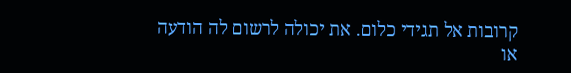קרובות אל תגידי כלום. את יכולה לרשום לה הודעה או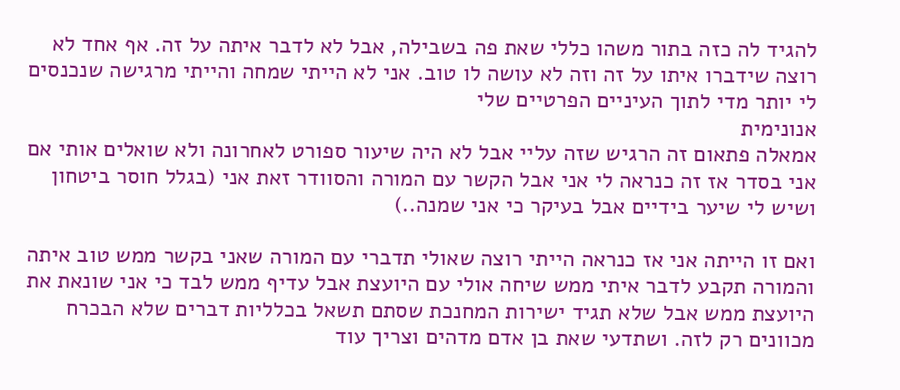להגיד לה כזה בתור משהו כללי שאת פה בשבילה, אבל לא לדבר איתה על זה. אף אחד לא רוצה שידברו איתו על זה וזה לא עושה לו טוב. אני לא הייתי שמחה והייתי מרגישה שנכנסים לי יותר מדי לתוך העיניים הפרטיים שלי
אנונימית
אמאלה פתאום זה הרגיש שזה עליי אבל לא היה שיעור ספורט לאחרונה ולא שואלים אותי אם אני בסדר אז זה כנראה לי אני אבל הקשר עם המורה והסוודר זאת אני (בגלל חוסר ביטחון ושיש לי שיער בידיים אבל בעיקר כי אני שמנה..)

ואם זו הייתה אני אז כנראה הייתי רוצה שאולי תדברי עם המורה שאני בקשר ממש טוב איתה והמורה תקבע לדבר איתי ממש שיחה אולי עם היועצת אבל עדיף ממש לבד כי אני שונאת את היועצת ממש אבל שלא תגיד ישירות המחנכת שסתם תשאל בכלליות דברים שלא הבכרח מכוונים רק לזה. ושתדעי שאת בן אדם מדהים וצריך עוד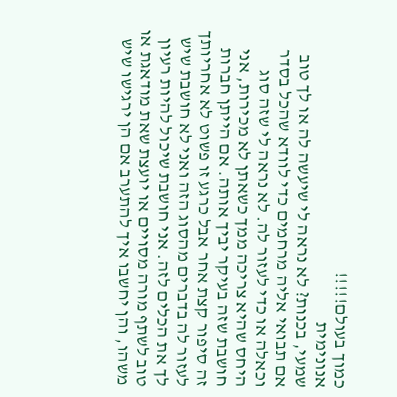כמוך בעולם!!!!!
אנונימית
שמעי, בכנות? לא נראה לי שיעשה לה או לך טוב אם תבואי אליה מרחמים כדי לוודא שהכל בסדר וכאלה או כדי לעזור לה. לא נראה לי שזה סוג היחס שהיא צריכה ממך כשאתן לא מכירות, אני חושבת שזה בעיקר יביך אותה. אם הייתן חברות זה סיפור קצת אחר אבל כרגע זו פשוט לא אחריותך לעזור לה בדברים מהסוג הזה ואני לא חושבת שיש לך את הכלים לזה. אני חושבת שיכול להיות רעיון טוב לשתף מורה מסויים או יועצת שאת מודאגת או משהו, והן יחשבו איך להתערב אם הן ירגישו שיש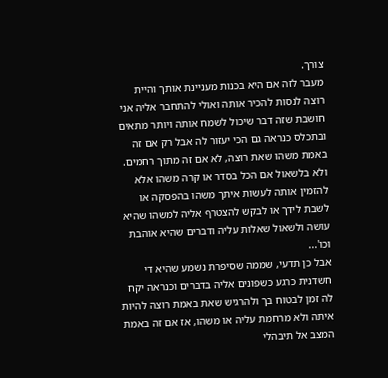צורך.
מעבר לזה אם היא בכנות מעניינת אותך והיית רוצה לנסות להכיר אותה ואולי להתחבר אליה אני חושבת שזה דבר שיכול לשמח אותה ויותר מתאים ובתכלס כנראה גם הכי יעזור לה אבל רק אם זה באמת משהו שאת רוצה, לא אם זה מתוך רחמים. ולא בלשאול אם הכל בסדר או קרה משהו אלא להזמין אותה לעשות איתך משהו בהפסקה או לשבת לידך או לבקש להצטרף אליה למשהו שהיא עושה ולשאול שאלות עליה ודברים שהיא אוהבת וכו'...
אבל כן תדעי, שממה שסיפרת נשמע שהיא די חשדנית כרגע כשפונים אליה בדברים וכנראה יקח לה זמן לבטוח בך ולהרגיש שאת באמת רוצה להיות איתה ולא מרחמת עליה או משהו, אז אם זה באמת המצב אל תיבהלי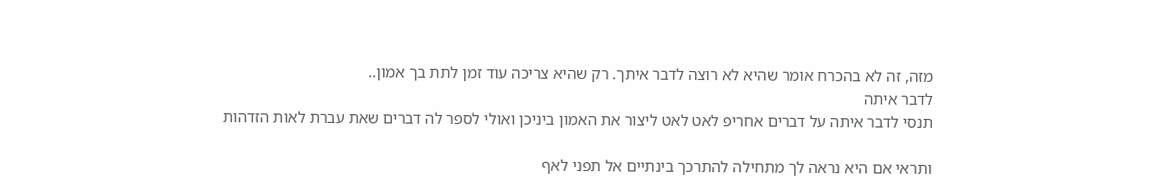מזה, זה לא בהכרח אומר שהיא לא רוצה לדבר איתך. רק שהיא צריכה עוד זמן לתת בך אמון..
לדבר איתה
תנסי לדבר איתה על דברים אחריפ לאט לאט ליצור את האמון ביניכן ואולי לספר לה דברים שאת עברת לאות הזדהות

ותראי אם היא נראה לך מתחילה להתרכך בינתיים אל תפני לאף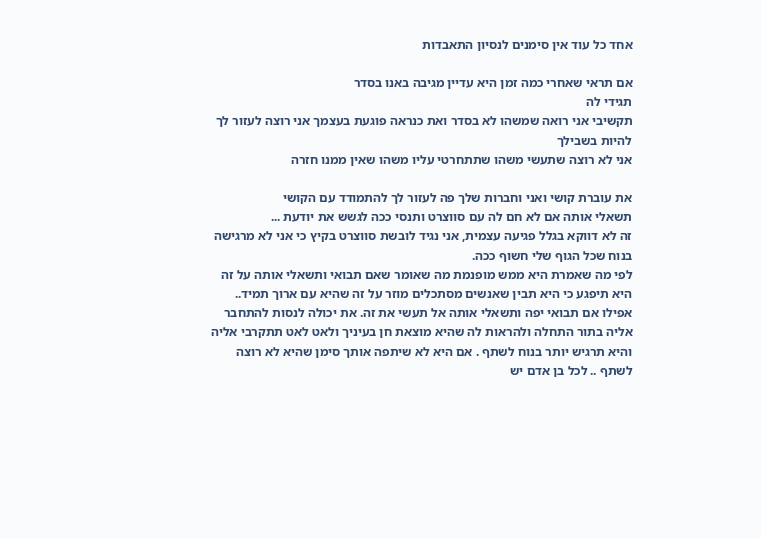אחד כל עוד אין סימנים לנסיון התאבדות

אם תראי שאחרי כמה זמן היא עדיין מגיבה באנו בסדר
תגידי לה
תקשיבי אני רואה שמשהו לא בסדר ואת כנראה פוגעת בעצמך אני רוצה לעזור לך להיות בשבילך
אני לא רוצה שתעשי משהו שתתחרטי עליו משהו שאין ממנו חזרה

את עוברת קושי ואני וחברות שלך פה לעזור לך להתמודד עם הקושי
תשאלי אותה אם לא חם לה עם סווצרט ותנסי ככה לגשש את יודעת ...
זה לא דווקא בגלל פגיעה עצמית, אני נגיד לובשת סווצרט בקיץ כי אני לא מרגישה בנוח שכל הגוף שלי חשוף ככה.
לפי מה שאמרת היא ממש מופנמת מה שאומר שאם תבואי ותשאלי אותה על זה היא תיפגע כי היא תבין שאנשים מסתכלים מוזר על זה שהיא עם ארוך תמיד.. אפילו אם תבואי יפה ותשאלי אותה אל תעשי את זה. את יכולה לנסות להתחבר אליה בתור התחלה ולהראות לה שהיא מוצאת חן בעיניך ולאט לאט תתקרבי אליה והיא תרגיש יותר בנוח לשתף . אם היא לא שיתפה אותך סימן שהיא לא רוצה לשתף .. לכל בן אדם יש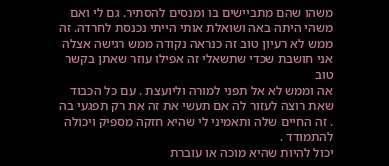משהו שהם מתביישים בו ומנסים להסתיר. גם לי ואם משהי היתה באה ושואלת אותי הייתי נכנסת לחרדה. זה ממש לא רעיון טוב זה כנראה נקודה ממש רגישה אצלה
אני חושבת שכדי שתשאלי זה אפילו עוזר שאתן בקשר טוב
אה וממש לא אל תפני למורה וליועצת . עם כל הכבוד שאת רוצה לעזור לה אם תעשי את זה את רק תפגעי בה . זה החיים שלה ותאמיני לי שהיא חזקה מספיק ויכולה להתמודד .
יכול להיות שהיא מוכה או עוברת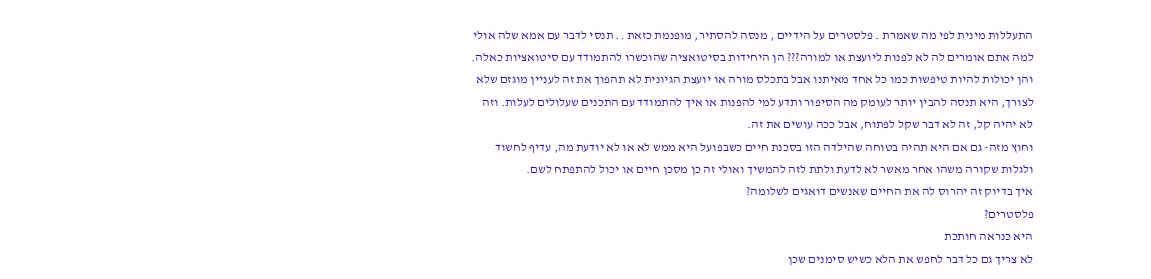התעללות מינית לפי מה שאמרת . פלסטרים על הידיים , מנסה להסתיר, מופנמת כזאת .. תנסי לדבר עם אמא שלה אולי
למה אתם אומרים לה לא לפנות ליועצת או למורה??? הן היחידות בסיטואציה שהוכשרו להתמודד עם סיטואציות כאלה. והן יכולות להיות טיפשות כמו כל אחד מאיתנו אבל בתכלס מורה או יועצת הגיונית לא תהפוך את זה לעניין מוגזם שלא לצורך, היא תנסה להבין יותר לעומק מה הסיפור ותדע למי להפנות או איך להתמודד עם התכנים שעלולים לעלות. וזה לא יהיה קל, זה לא דבר שקל לפתוח, אבל ככה עושים את זה.
וחוץ מזה- גם אם היא תהיה בטוחה שהילדה הזו בסכנת חיים כשבפועל היא ממש לא או לא יודעת מה, עדיף לחשוד ולגלות שקורה משהו אחר מאשר לא לדעת ולתת לזה להמשיך ואולי זה כן מסכן חיים או יכול להתפתח לשם.
איך בדיוק זה יהרוס לה את החיים שאנשים דואגים לשלומה?
פלסטרים?
היא כנראה חותכת
לא צריך גם כל דבר לחפש את הלא כשיש סימנים שכן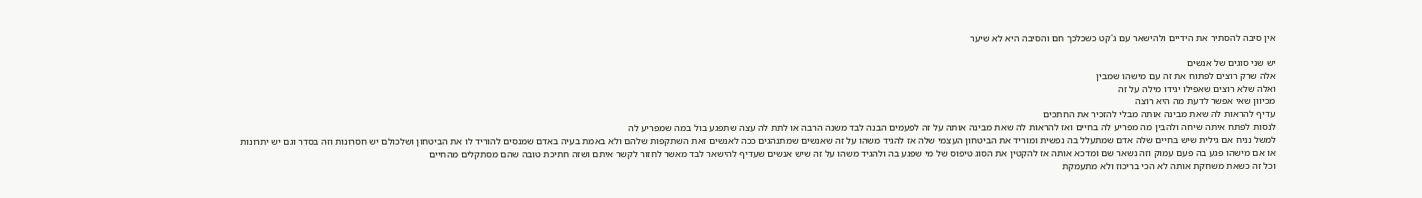אין סיבה להסתיר את הידיים ולהישאר עם ג'קט כשכלכך חם והסיבה היא לא שיער

יש שני סוגים של אנשים
אלה שרק רוצים לפתוח את זה עם מישהו שמבין
ואלה שלא רוצים שאפילו יגידו מילה על זה
מכיוון שאי אפשר לדעת מה היא רוצה
עדיף להראות לה שאת מבינה אותה מבלי להזכיר את החתכים
לנסות לפתח איתה שיחה ולהבין מה מפריע לה בחיים ואז להראות לה שאת מבינה אותה על זה לפעמים הבנה לבד משנה הרבה או לתת לה עצה שתפגע בול במה שמפריע לה
למשל נניח אם גילית שיש בחיים שלה אדם שמתעלל בה נפשית ומוריד את הביטחון העצמי שלה אז להגיד משהו על זה שאנשים שמתנהגים ככה לאנשים זאת השתקפות שלהם ולא באמת בעיה באדם שמנסים להוריד לו את הביטחון ושלכולם יש חסרונות וזה בסדר וגם יש יתרונות
או אם מישהו פגע בה פעם עמוק וזה נשאר שם ומדכא אותה אז להקטין את הסוג טיפוס של מי שפגע בה ולהגיד משהו על זה שיש אנשים שעדיף להישאר לבד מאשר לחזור לקשר איתם ושזה חתיכת טובה שהם מסתקלים מהחיים
וכל זה כשאת משחקת אותה לא הכי בריכוז ולא מתעמקת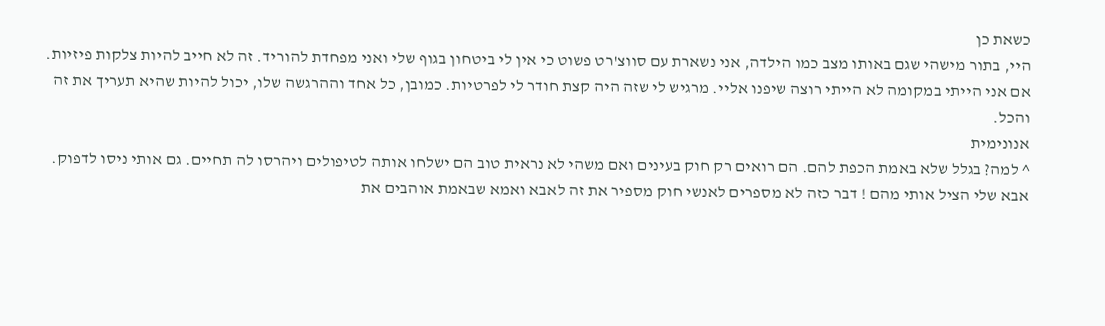כשאת כן
היי, בתור מישהי שגם באותו מצב כמו הילדה, אני נשארת עם סווצ'רט פשוט כי אין לי ביטחון בגוף שלי ואני מפחדת להוריד. זה לא חייב להיות צלקות פיזיות.
אם אני הייתי במקומה לא הייתי רוצה שיפנו אליי. מרגיש לי שזה היה קצת חודר לי לפרטיות. כמובן, כל אחד וההרגשה שלו, יכול להיות שהיא תעריך את זה והכל.
אנונימית
^ למה? בגלל שלא באמת הכפת להם. הם רואים רק חוק בעינים ואם משהי לא נראית טוב הם ישלחו אותה לטיפולים ויהרסו לה תחיים. גם אותי ניסו לדפוק. אבא שלי הציל אותי מהם ! דבר כזה לא מספרים לאנשי חוק מספיר את זה לאבא ואמא שבאמת אוהבים את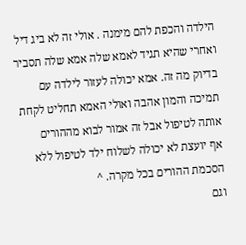הילדה והכפת להם מימנה . אולי זה לא ביג דיל ואחרי שהיא תגיד לאמא שלה אמא שלה תסביר בדיוק מה זה. אמא יכולה לעזור לילדה עם תמיכה והמון אהבה ואולי האמא תחליט לקחת אותה לטיפול אבל זה אמור לבוא מההורים
אף יועצת לא יכולה לשלוח ילד לטיפול ללא הסכמת ההורים בכל מקרה. ^
וגם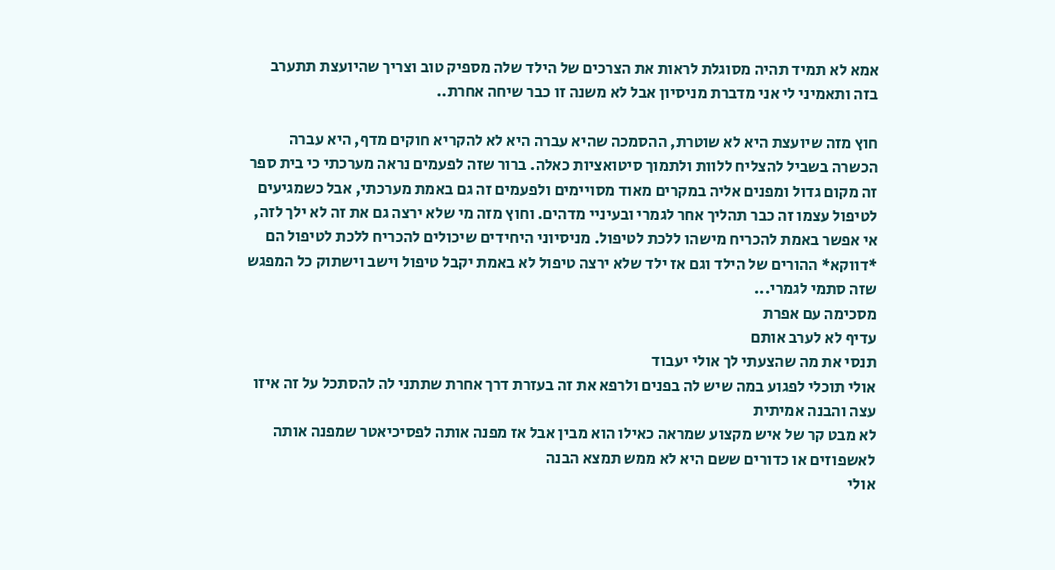אמא לא תמיד תהיה מסוגלת לראות את הצרכים של הילד שלה מספיק טוב וצריך שהיועצת תתערב בזה ותאמיני לי אני מדברת מניסיון אבל לא משנה זו כבר שיחה אחרת..

חוץ מזה שיועצת היא לא שוטרת, ההסמכה שהיא עברה היא לא להקריא חוקים מדף, היא עברה הכשרה בשביל להצליח ללוות ולתמוך סיטואציות כאלה. ברור שזה לפעמים נראה מערכתי כי בית ספר זה מקום גדול ומפנים אליה במקרים מאוד מסויימים ולפעמים זה גם באמת מערכתי, אבל כשמגיעים לטיפול עצמו זה כבר תהליך אחר לגמרי ובעיניי מדהים. וחוץ מזה מי שלא ירצה גם את זה לא ילך לזה, אי אפשר באמת להכריח מישהו ללכת לטיפול. מניסיוני היחידים שיכולים להכריח ללכת לטיפול הם *דווקא* ההורים של הילד וגם אז ילד שלא ירצה טיפול לא באמת יקבל טיפול וישב וישתוק כל המפגש שזה סתמי לגמרי...
מסכימה עם אפרת
עדיף לא לערב אותם
תנסי את מה שהצעתי לך אולי יעבוד
אולי תוכלי לפגוע במה שיש לה בפנים ולרפא את זה בעזרת דרך אחרת שתתני לה להסתכל על זה איזו עצה והבנה אמיתית
לא מבט קר של איש מקצוע שמראה כאילו הוא מבין אבל אז מפנה אותה לפסיכיאטר שמפנה אותה לאשפוזים או כדורים ששם היא לא ממש תמצא הבנה
אולי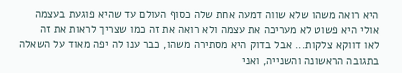היא רואה משהו שלא שווה דמעה אחת שלה כסוף העולם עד שהיא פוגעת בעצמה
אולי היא פשוט לא מעריכה את עצמה ולא רואה את זה כמו שצריך לראות את זה
לאו דווקא צלקות... אבל בדוק היא מסתירה משהו, כבר ענו לה יפה מאוד על השאלה בתגובה הראשונה והשנייה, ואני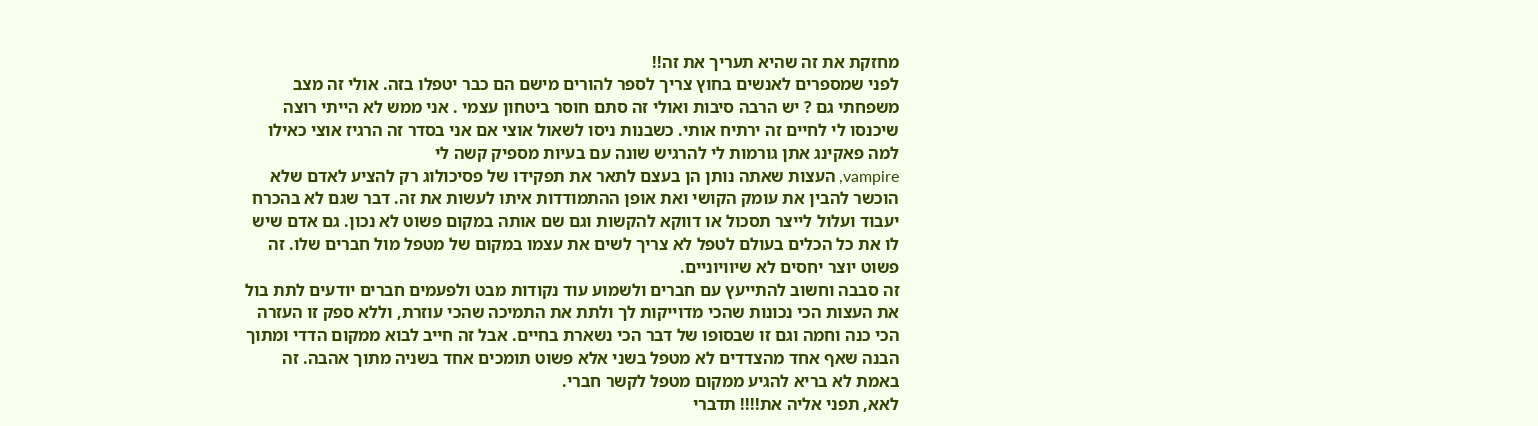מחזקת את זה שהיא תעריך את זה!!
לפני שמספרים לאנשים בחוץ צריך לספר להורים מישם הם כבר יטפלו בזה. אולי זה מצב משפחתי גם ? יש הרבה סיבות ואולי זה סתם חוסר ביטחון עצמי . אני ממש לא הייתי רוצה שיכנסו לי לחיים זה ירתיח אותי. כשבנות ניסו לשאול אוצי אם אני בסדר זה הרגיז אוצי כאילו למה פאקינג אתן גורמות לי להרגיש שונה עם בעיות מספיק קשה לי
vampire, העצות שאתה נותן הן בעצם לתאר את תפקידו של פסיכולוג רק להציע לאדם שלא הוכשר להבין את עומק הקושי ואת אופן ההתמודדות איתו לעשות את זה. דבר שגם לא בהכרח יעבוד ועלול לייצר תסכול או דווקא להקשות וגם שם אותה במקום פשוט לא נכון. גם אדם שיש לו את כל הכלים בעולם לטפל לא צריך לשים את עצמו במקום של מטפל מול חברים שלו. זה פשוט יוצר יחסים לא שיוויוניים.
זה סבבה וחשוב להתייעץ עם חברים ולשמוע עוד נקודות מבט ולפעמים חברים יודעים לתת בול את העצות הכי נכונות שהכי מדוייקות לך ולתת את התמיכה שהכי עוזרת, וללא ספק זו העזרה הכי כנה וחמה וגם זו שבסופו של דבר הכי נשארת בחיים. אבל זה חייב לבוא ממקום הדדי ומתוך הבנה שאף אחד מהצדדים לא מטפל בשני אלא פשוט תומכים אחד בשניה מתוך אהבה. זה באמת לא בריא להגיע ממקום מטפל לקשר חברי.
לאא, תפני אליה את!!!! תדברי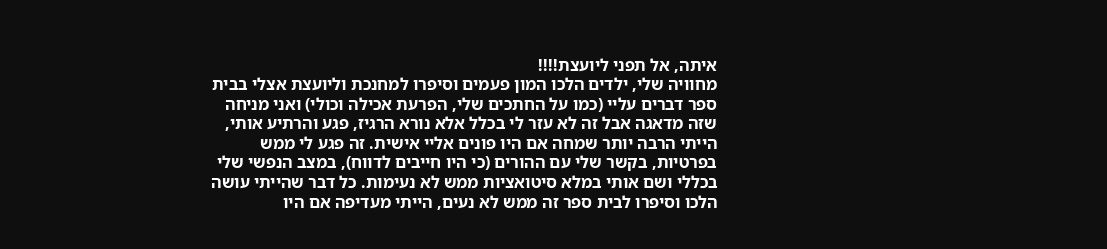איתה, אל תפני ליועצת!!!!
מחוויה שלי, ילדים הלכו המון פעמים וסיפרו למחנכת וליועצת אצלי בבית ספר דברים עליי (כמו על החתכים שלי, הפרעת אכילה וכולי) ואני מניחה שזה מדאגה אבל זה לא עזר לי בכלל אלא נורא הרגיז, פגע והרתיע אותי, הייתי הרבה יותר שמחה אם היו פונים אליי אישית. זה פגע לי ממש בפרטיות, בקשר שלי עם ההורים (כי היו חייבים לדווח), במצב הנפשי שלי בכללי ושם אותי במלא סיטואציות ממש לא נעימות. כל דבר שהייתי עושה הלכו וסיפרו לבית ספר זה ממש לא נעים, הייתי מעדיפה אם היו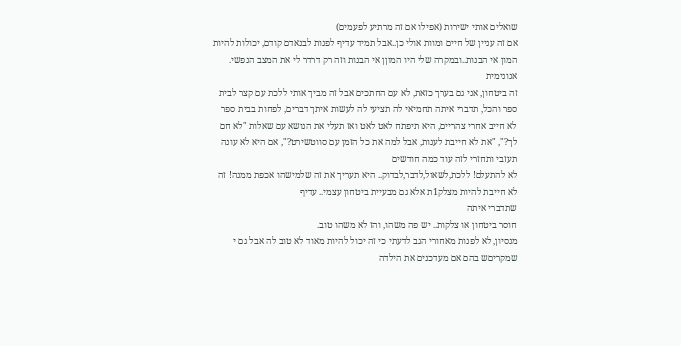שואלים אותי ישירות (אפילו אם זה מרתיע לפעמים)
אם זה עניין של חיים ומוות אולי כן..אבל תמיד עדיף לפנות לבנאדם קודם, יכולות להיות המון אי הבנות..ובמקרה שלי היו המוןן אי הבנות וזה רק דרדר לי את המצב הנפשי.
אנונימית
זה ביטחון, אני גם בערך כזאת, לא עם החתכים אבל זה מביך אותי ללכת עם קצר לבית ספר והכל, תדברי איתה תחמיאי לה תציעי לה לעשות איתך דברים, לפחות בבית ספר לא חייב אחרי צהריים, היא תיפתח לאט לאט ואז תעלי את הנושא עם שאלות "לא חם לך?", "את לא חייבת לענות, אבל למה את כל הזמן עם סווטשירט?", אם היא לא עונה תעזבי ותחזרי לזה עוד כמה חודשים
לא להתעלם! ללכת,לשאול,לדבר,לבדוק.. היא תעריך את זה שלמישהו אכפת ממנה! זה לא חייבת להיות מצלק1ת אלא גם מבעיית ביטחון עצמי.. עדיף
שתדברי איתה
חוסר ביטחון או צלקות.. יש פה משהו, והז לא משהו טוב.
מנסיון, לא לפנות מאחורי הגב לדעתי כי זה יכול להיות מאוד לא טוב לה אבל גם י שמקריםש בהם אם מעדכנים את הילדה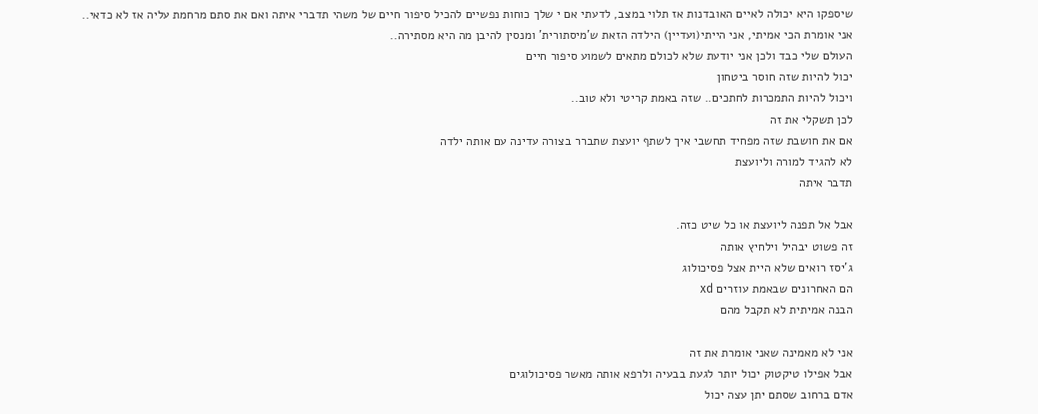שיספקו היא יכולה לאיים האובדנות אז תלוי במצב, לדעתי אם י שלך כוחות נפשיים להכיל סיפור חיים של משהי תדברי איתה ואם את סתם מרחמת עליה אז לא כדאי..
אני אומרת הכי אמיתי, אני הייתי(ועדיין) הילדה הזאת ש'מיסתורית' ומנסין להיבן מה היא מסתירה..
העולם שלי כבד ולכן אני יודעת שלא לכולם מתאים לשמוע סיפור חיים
יכול להיות שזה חוסר ביטחון
ויכול להיות התמכרות לחתכים.. שזה באמת קריטי ולא טוב..
לכן תשקלי את זה
אם את חושבת שזה מפחיד תחשבי איך לשתף יועצת שתברר בצורה עדינה עם אותה ילדה
לא להגיד למורה וליועצת
תדבר איתה

אבל אל תפנה ליועצת או כל שיט כזה.
זה פשוט יבהיל וילחיץ אותה
ג'יסז רואים שלא היית אצל פסיכולוג
הם האחרונים שבאמת עוזרים xd
הבנה אמיתית לא תקבל מהם

אני לא מאמינה שאני אומרת את זה
אבל אפילו טיקטוק יכול יותר לגעת בבעיה ולרפא אותה מאשר פסיכולוגים
אדם ברחוב שסתם יתן עצה יכול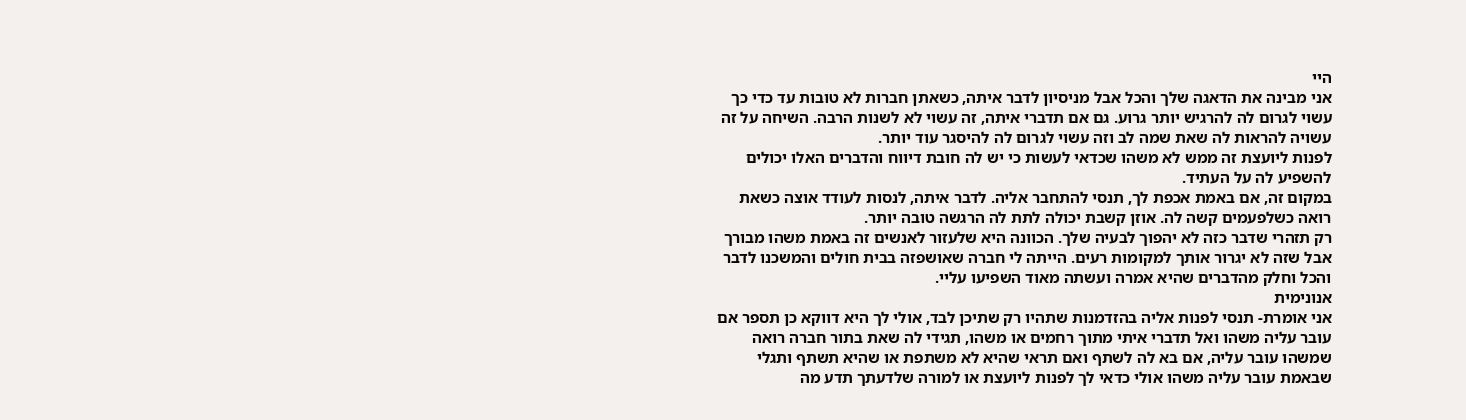היי
אני מבינה את הדאגה שלך והכל אבל מניסיון לדבר איתה, כשאתן חברות לא טובות עד כדי כך עשוי לגרום לה להרגיש יותר גרוע. גם אם תדברי איתה, זה עשוי לא לשנות הרבה. השיחה על זה עשויה להראות לה שאת שמה לב וזה עשוי לגרום לה להיסגר עוד יותר.
לפנות ליועצת זה ממש לא משהו שכדאי לעשות כי יש לה חובת דיווח והדברים האלו יכולים להשפיע לה על העתיד.
במקום זה, אם באמת אכפת לך, תנסי להתחבר אליה. לדבר איתה, לנסות לעודד אוצה כשאת רואה כשלפעמים קשה לה. אוזן קשבת יכולה לתת לה הרגשה טובה יותר.
רק תזהרי שדבר כזה לא יהפוך לבעיה שלך. הכוונה היא שלעזור לאנשים זה באמת משהו מבורך אבל שזה לא יגרור אותך למקומות רעים. הייתה לי חברה שאושפזה בבית חולים והמשכנו לדבר והכל וחלק מהדברים שהיא אמרה ועשתה מאוד השפיעו עליי.
אנונימית
אני אומרת- תנסי לפנות אליה בהזדמנות שתהיו רק שתיכן לבד, אולי לך היא דווקא כן תספר אם עובר עליה משהו ואל תדברי איתי מתוך רחמים או משהו, תגידי לה שאת בתור חברה רואה שמשהו עובר עליה, אם בא לה לשתף ואם תראי שהיא לא משתפת או שהיא תשתף ותגלי שבאמת עובר עליה משהו אולי כדאי לך לפנות ליועצת או למורה שלדעתך תדע מה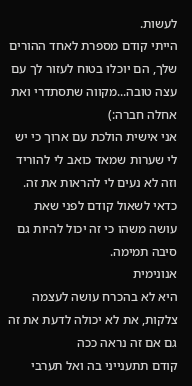לעשות.
הייתי קודם מספרת לאחד ההורים שלך, הם יוכלו בטוח לעזור לך עם עצה טובה...מקווה שתסתדרי ואת אחלה חברה:)
אני אישית הולכת עם ארוך כי יש לי שערות שמאד כואב לי להוריד וזה לא נעים לי להראות את זה.
כדאי לשאול קודם לפני שאת עושה משהו כי זה יכול להיות גם סיבה תמימה.
אנונימית
היא לא בהכרח עושה לעצמה צלקות, את לא יכולה לדעת את זה גם אם זה נראה ככה
קודם תתענייני בה ואל תערבי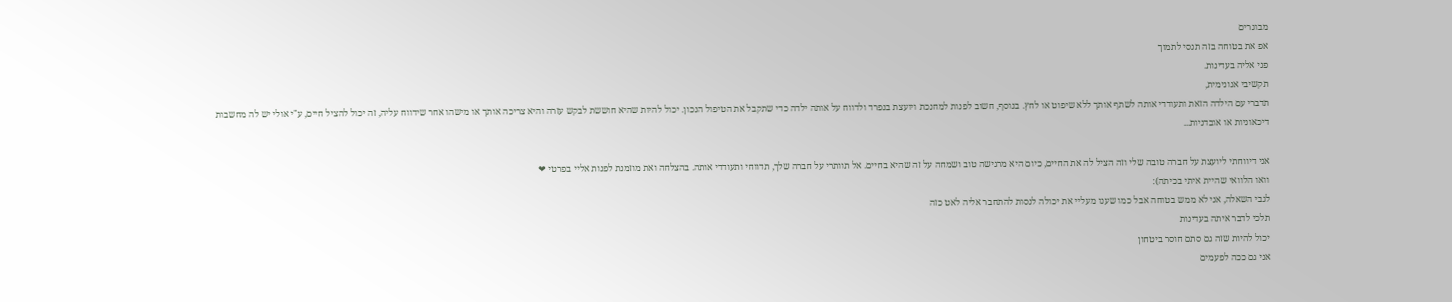מבוגרים
אפ את בטוחה בזה תנסי לתמוך
פני אליה בעדינות.
תקשיבי אנונימית,
תדברי עם הילדה הזאת ותעודדי אותה לשתף אותך ללא שיפוט או לחץ. בנוסף, חשוב לפנות למחנכת ויועצת בנפרד ולדווח על אותה ילדה כדי שתקבל את הטיפול הנכון. יכול להיות שהיא חוששת לבקש עזרה והיא צריכה אותך או מישהו אחר שידווח עליה, זה יכול להציל חיים, ע"י אולי יש לה מחשבות דיכאוניות או אובדניות...

אני דיווחתי ליועצת על חברה טובה שלי וזה הציל לה את החיים, כיום היא מרגישה טוב ושמחה על זה שהיא בחיים. אל תוותרי על חברה שלך, תדווחי ותעודדי אותה. בהצלחה ואת מוזמנת לפנות אליי בפרטי ❤
וואו הלוואי שהיית איתי בכיתה):
לגבי השאלה, אני לא ממש בטוחה אבל כמו שענו מעליי את יכולה לנסות להתחבר אליה לאט כזה
תלכי לדבר איתה בעדינות
יכול להיות שזה גם סתם חוסר ביטחון
אני גם ככה לפעמים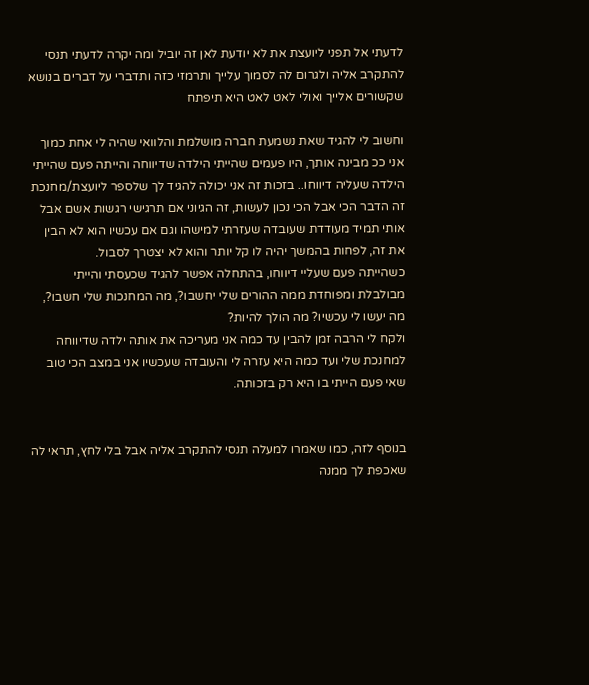לדעתי אל תפני ליועצת את לא יודעת לאן זה יוביל ומה יקרה לדעתי תנסי להתקרב אליה ולגרום לה לסמוך עלייך ותרמזי כזה ותדברי על דברים בנושא שקשורים אלייך ואולי לאט לאט היא תיפתח

וחשוב לי להגיד שאת נשמעת חברה מושלמת והלוואי שהיה לי אחת כמוך
אני ככ מבינה אותך, היו פעמים שהייתי הילדה שדיווחה והייתה פעם שהייתי הילדה שעליה דיווחו.. בזכות זה אני יכולה להגיד לך שלספר ליועצת/מחנכת זה הדבר הכי אבל הכי נכון לעשות, זה הגיוני אם תרגישי רגשות אשם אבל אותי תמיד מעודדת שעובדה שעזרתי למישהו וגם אם עכשיו הוא לא הבין את זה, לפחות בהמשך יהיה לו קל יותר והוא לא יצטרך לסבול.
כשהייתה פעם שעליי דיווחו, בהתחלה אפשר להגיד שכעסתי והייתי מבולבלת ומפוחדת ממה ההורים שלי יחשבו?, מה המחנכות שלי חשבו?, מה יעשו לי עכשיו? מה הולך להיות?
ולקח לי הרבה זמן להבין עד כמה אני מעריכה את אותה ילדה שדיווחה למחנכת שלי ועד כמה היא עזרה לי והעובדה שעכשיו אני במצב הכי טוב שאי פעם הייתי בו היא רק בזכותה.


בנוסף לזה, כמו שאמרו למעלה תנסי להתקרב אליה אבל בלי לחץ, תראי לה שאכפת לך ממנה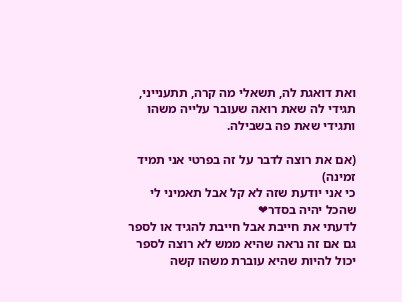ואת דואגת לה, תשאלי מה קרה, תתענייני, תגידי לה שאת רואה שעובר עלייה משהו ותגידי שאת פה בשבילה.

(אם את רוצה לדבר על זה בפרטי אני תמיד זמינה)
כי אני יודעת שזה לא קל אבל תאמיני לי שהכל יהיה בסדר❤
לדעתי את חייבת אבל חייבת להגיד או לספר גם אם זה נראה שהיא ממש לא רוצה לספר יכול להיות שהיא עוברת משהו קשה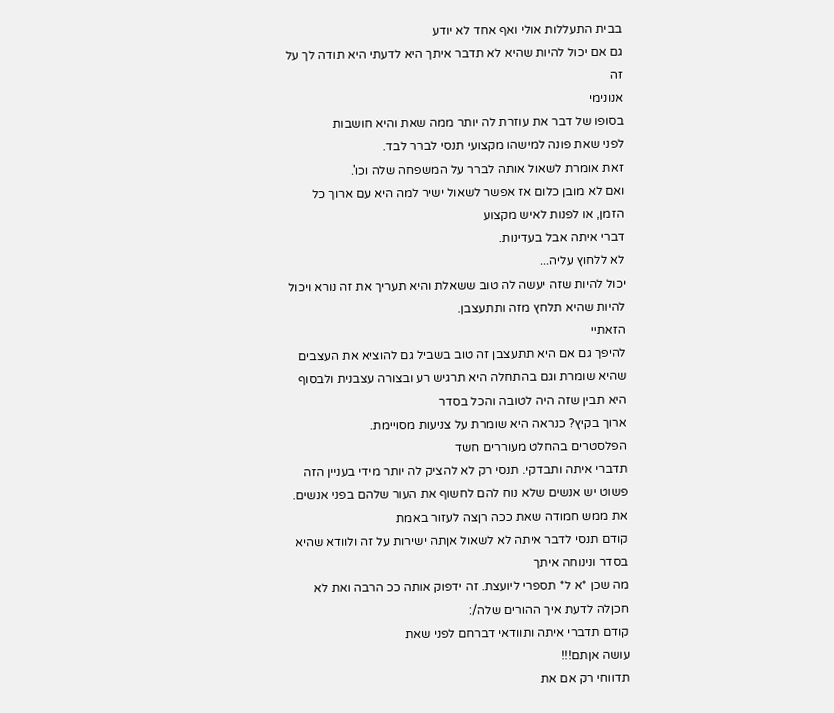בבית התעללות אולי ואף אחד לא יודע
גם אם יכול להיות שהיא לא תדבר איתך היא לדעתי היא תודה לך על זה
אנונימי
בסופו של דבר את עוזרת לה יותר ממה שאת והיא חושבות
לפני שאת פונה למישהו מקצועי תנסי לברר לבד.
זאת אומרת לשאול אותה לברר על המשפחה שלה וכו'.
ואם לא מובן כלום אז אפשר לשאול ישיר למה היא עם ארוך כל הזמן, או לפנות לאיש מקצוע
דברי איתה אבל בעדינות.
לא ללחוץ עליה...
יכול להיות שזה יעשה לה טוב ששאלת והיא תעריך את זה נורא ויכול להיות שהיא תלחץ מזה ותתעצבן.
הזאתיי
להיפך גם אם היא תתעצבן זה טוב בשביל גם להוציא את העצבים שהיא שומרת וגם בהתחלה היא תרגיש רע ובצורה עצבנית ולבסוף היא תבין שזה היה לטובה והכל בסדר
ארוך בקיץ? כנראה היא שומרת על צניעות מסויימת.
הפלסטרים בהחלט מעוררים חשד
תדברי איתה ותבדקי. תנסי רק לא להציק לה יותר מידי בעניין הזה
פשוט יש אנשים שלא נוח להם לחשוף את העור שלהם בפני אנשים.
את ממש חמודה שאת ככה רןצה לעזור באמת
קודם תנסי לדבר איתה לא לשאול אןתה ישירות על זה ולוודא שהיא בסדר ונינוחה איתך
מה שכן *א ל* תספרי ליועצת. זה ידפוק אותה ככ הרבה ואת לא חכןלה לדעת איך ההורים שלה/:
קודם תדברי איתה ותוודאי דברחם לפני שאת
עושה אןתם!!!
תדווחי רק אם את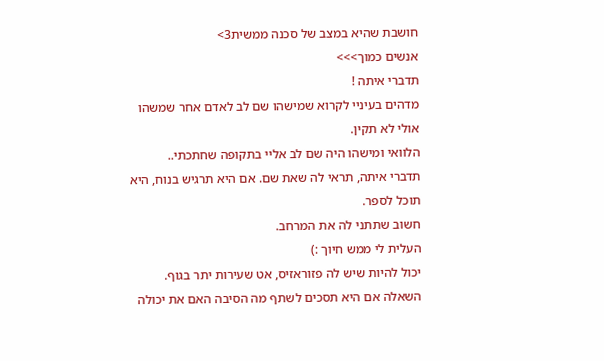חושבת שהיא במצב של סכנה ממשית3>
אנשים כמוך>>>
תדברי איתה !
מדהים בעיניי לקרוא שמישהו שם לב לאדם אחר שמשהו אולי לא תקין.
הלוואי ומישהו היה שם לב אליי בתקופה שחתכתי..
תדברי איתה, תראי לה שאת שם. אם היא תרגיש בנוח, היא תוכל לספר.
חשוב שתתני לה את המרחב.
העלית לי ממש חיוך :)
יכול להיות שיש לה פזוראזיס, אט שעירות יתר בגוף. השאלה אם היא תסכים לשתף מה הסיבה האם את יכולה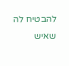להבטיח לה שאיש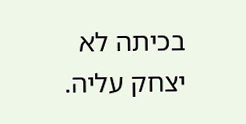בכיתה לא יצחק עליה.